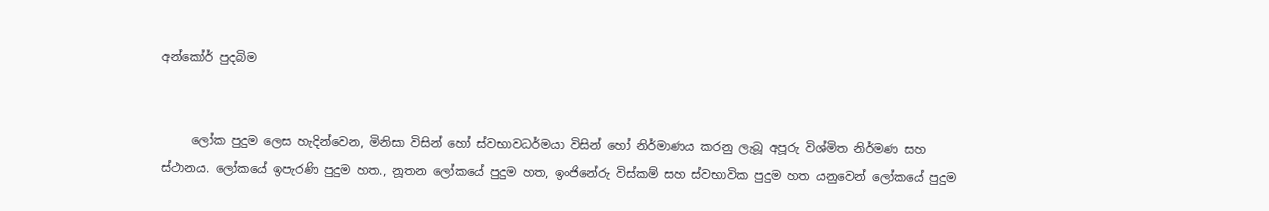අන්කෝර් පුදබිම


     ලෝක පුදුම ලෙස හැදින්වෙන, මිනිසා විසින් හෝ ස්වභාවධර්මයා විසින් හෝ නිර්මාණය කරනු ලැබූ අපූරු විශ්මිත නිර්මණ සහ ස්ථානය. ලෝකයේ ඉපැරණි පුදුම හත., නූතන ලෝකයේ පුදුම හත, ඉංජිනේරු විස්කම් සහ ස්වභාවික පුදුම හත යනුවෙන් ලෝක‍යේ පුදුම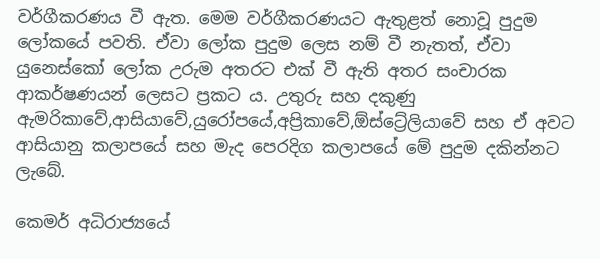වර්ගීකරණය වී ඇත. මෙම වර්ගීකරණයට ඇතුළත් නොවූ පුදුම ලෝකයේ පවති. ඒවා ලෝක පුදුම ලෙස නම් වී නැතත්, ඒවා යුනෙස්කෝ ලෝක උරුම අතරට එක් වී ඇති අතර සංචාරක ආකර්ෂණයන් ලෙසට ප්‍රකට ය. උතුරු සහ දකුණු ඇමරිකාවේ,ආසියාවේ,යුරෝපයේ,අප්‍රිකාවේ,ඕස්ට්‍රේලියාවේ සහ ඒ අවට ආසියානු කලාපයේ සහ මැද පෙරදිග කලාපයේ මේ පුදුම දකින්නට ලැබේ.

කෙමර් අධිරාජ්‍යයේ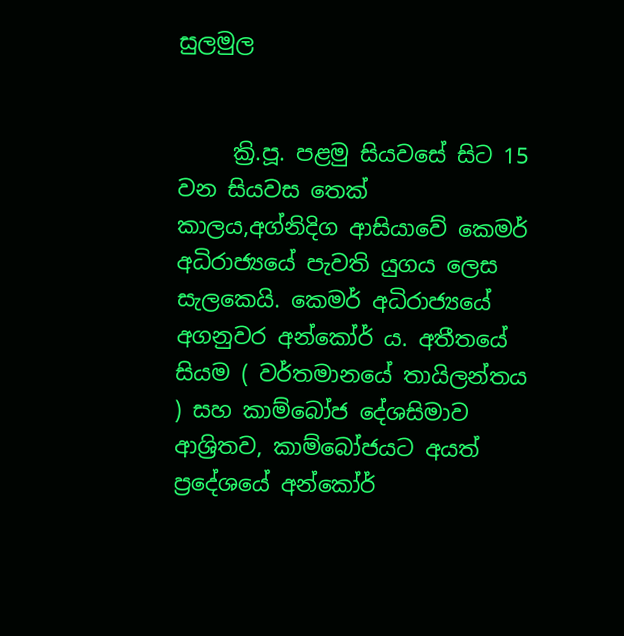සුලමුල


     ක්‍රි.පූ. පළමු සියවසේ සිට 15 වන සියවස තෙක් කාලය,අග්නිදිග ආසියාවේ කෙමර් අධිරාජ්‍යයේ පැවති යුගය ලෙස සැලකෙයි. කෙමර් අධිරාජ්‍යයේ අගනුවර අන්කෝර් ය. අතීතයේ සියම ( වර්තමානයේ තායිලන්තය ) සහ කාම්බෝජ දේශසිමාව ආශ්‍රිතව, කාම්බෝජයට අයත් ප්‍රදේශයේ අන්කෝර්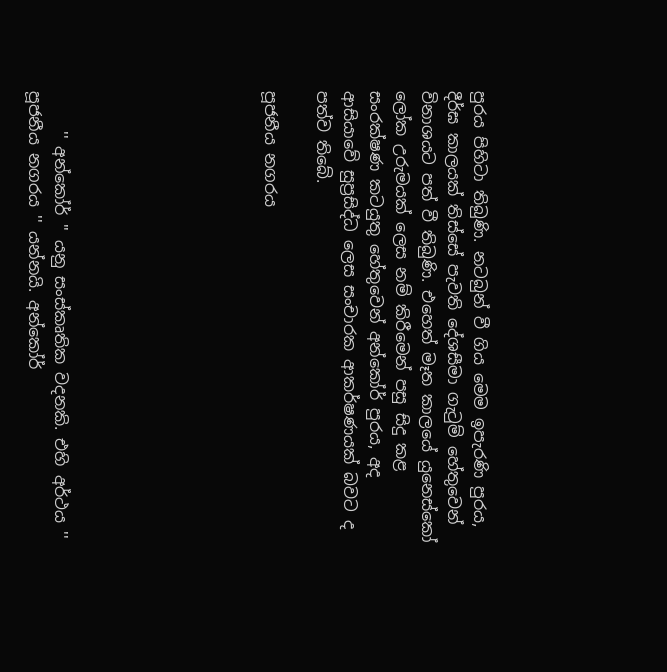පුරය පිහිටා තිබුණි. නටබුන් වී ගිය මෙම ඉපැරණි පුරය, දීර්ඝ කාලයක් තිස්සේ පැවති දේශසීමා ගැටුම් හේතුවෙන් විනාශයට පත් වී තිබුණි. එහෙත් මෑත කාලයේ යුනෙස්කෝ ලෝක උරුමයක් ලෙස නම් කිරීමෙන් පසු සිදු කළ සංරක්ෂණ කටයුතු හේතුවෙන් අන්කෝර් පුරය, අද ආසියාවේ සුප්‍රසිද්ධ ලෙස සංචාරක ආකර්ෂණයක් බවට ද පත්ව තිබේ.

පූජනීය නගරය







     '' අන්කෝර් '' යනු සංස්කෘතික වදනකි. එහි අර්ථය '' පූජනීය නගරය '' යන්නයි. අන්කෝර්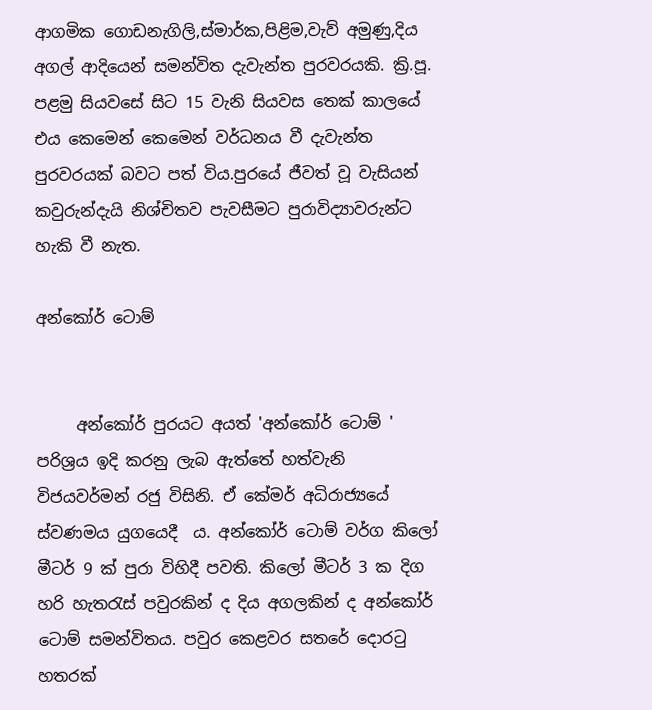ආගමික ගොඩනැගිලි,ස්මාර්ක,පිළිම,වැව් අමුණු,දිය අගල් ආදියෙන් සමන්විත දැවැන්ත පුරවරයකි. ක්‍රි.පූ. පළමු සියවසේ සිට 15 වැනි සියවස තෙක් කාලයේ එය කෙමෙන් කෙමෙන් වර්ධනය වී දැවැන්ත පුරවරයක් බවට පත් විය.පුරයේ ජීවත් වූ වැසියන් කවුරුන්දැයි නිශ්චිතව පැවසීමට පුරාවිද්‍යාවරුන්ට හැකි වී නැත.

අන්කෝර් ටොම්


     අන්කෝර් පුරයට අයත් 'අන්කෝර් ටොම් ' පරිශ්‍රය ඉදි කරනු ලැබ ඇත්තේ හත්වැනි විජයවර්මන් රජු විසිනි. ඒ කේමර් අධිරාජ්‍යයේ ස්වණමය යුගයෙදී  ය. අන්කෝර් ටොම් වර්ග කිලෝ මීටර් 9 ක් පුරා විහිදී පවති. කිලෝ මීටර් 3 ක දිග හරි හැතරැස් පවුරකින් ද දිය අගලකින් ද අන්කෝර් ටොම් සමන්විතය. පවුර කෙළවර සතරේ දොරටු හතරක්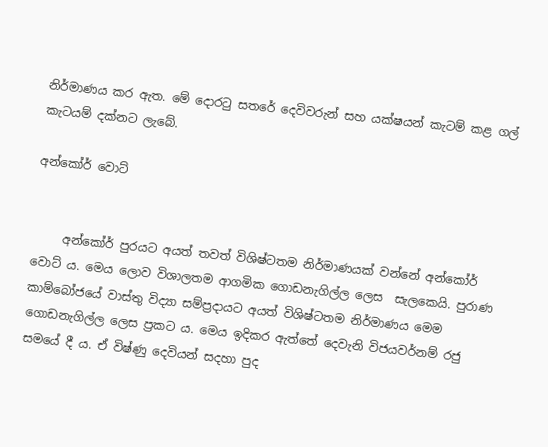නිර්මාණය කර ඇත. මේ දොරටු සතරේ දෙවිවරුන් සහ යක්ෂයන් කැටම් කළ ගල් කැටයම් දක්නට ලැබේ.

අන්කෝර් වොට්


     අන්කෝර් පුරයට අයත් තවත් විශිෂ්ටතම නිර්මාණයක් වන්නේ අන්කෝර් වොට් ය. මෙය ලොව විශාලතම ආගමික ගොඩනැගිල්ල ලෙස  සැලකෙයි. පුරාණ කාම්බෝජයේ වාස්තු විද්‍යා සම්ප්‍රදායට අයත් විශිෂ්ටතම නිර්මාණය මෙම ගොඩනැගිල්ල ලෙස ප්‍රකට ය. මෙය ඉදිකර ඇත්තේ දෙවැනි විජයවර්නම් රජු සමයේ දී ය. ඒ විෂ්ණු දෙවියන් සදහා පුද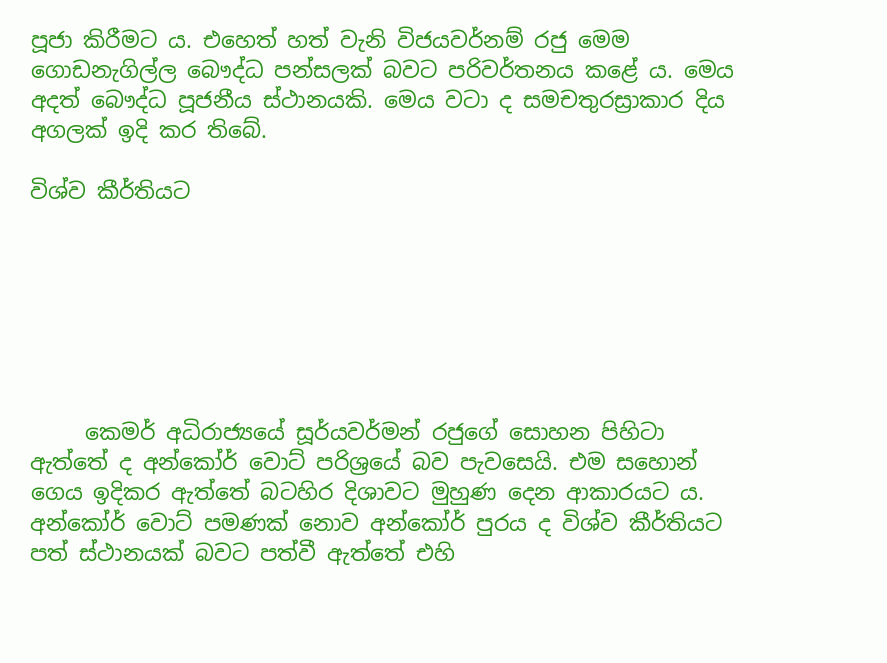පූජා කිරීමට ය. එහෙත් හත් වැනි විජයවර්නම් රජු මෙම ගොඩනැගිල්ල බෞද්ධ පන්සලක් බවට පරිවර්තනය කළේ ය. මෙය අදත් බෞද්ධ පූජනීය ස්ථානයකි. මෙය වටා ද සමචතුරස්‍රාකාර දිය අගලක් ඉදි කර තිබේ.

විශ්ව කීර්තියට







     කෙමර් අධිරාජ්‍යයේ සූර්යවර්මන් රජුගේ සොහන පිහිටා ඇත්තේ ද අන්කෝර් වොට් පරිශ්‍රයේ බව පැවසෙයි. එම සහොන් ගෙය ඉදිකර ඇත්තේ බටහිර දිශාවට මුහුණ දෙන ආකාරයට ය. අන්කෝර් වොට් පමණක් නොව අන්කෝර් පුරය ද විශ්ව කීර්තියට පත් ස්ථානයක් බවට පත්වී ඇත්තේ එහි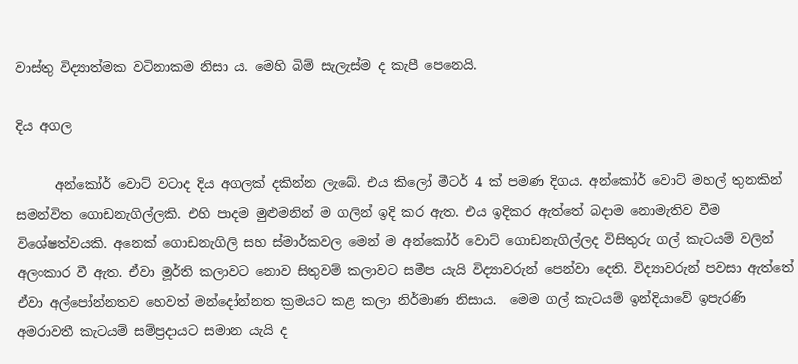වාස්තු විද්‍යාත්මක වටිනාකම නිසා ය. මෙහි බිම් සැලැස්ම ද කැපී පෙනෙයි.

දිය අගල

      අන්කෝර් වොට් වටාද දිය අගලක් දකින්න ලැබේ. එය කිලෝ මීටර් 4 ක් පමණ දිගය. අන්කෝර් වොට් මහල් තුනකින් සමන්විත ගොඩනැගිල්ලකි. එහි පාදම මුළුමනින් ම ගලින් ඉදි කර ඇත. එය ඉදිකර ඇත්තේ බදාම නොමැතිව වීම විශේෂත්වයකි. අනෙක් ගොඩනැගිලි සහ ස්මාර්කවල මෙන් ම අන්කෝර් වොට් ගොඩනැගිල්ලද විසිතුරු ගල් කැටයම් වලින් අලංකාර වී ඇත. ඒවා මූර්ති කලාවට නොව සිතුවම් කලාවට සමීප යැයි විද්‍යාවරුන් පෙන්වා දෙති. විද්‍යාවරුන් පවසා ඇත්තේ ඒවා අල්පෝන්නතව හෙවත් මන්දෝන්නත ක්‍රමයට කළ කලා නිර්මාණ නිසාය.  මෙම ගල් කැටයම් ඉන්දියාවේ ඉපැරණි අමරාවතී කැටයම් සම්ප්‍රදායට සමාන යැයි ද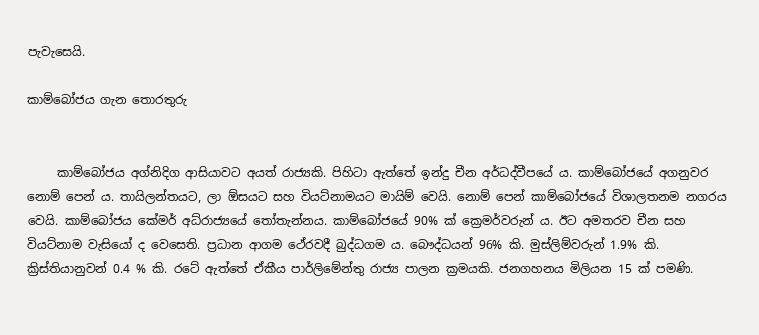පැවැසෙයි.

කාම්බෝජය ගැන තොරතුරු


     කාම්බෝජය අග්නිදිග ආසියාවට අයත් රාජ්‍යකි. පිහිටා ඇත්තේ ඉන්දු චීන අර්ධද්වීපයේ ය. කාම්බෝජයේ අගනුවර නොම් පෙන් ය. තායිලන්තයට, ලා ඕසයට සහ වියට්නාමයට මායිම් වෙයි. නොම් පෙන් කාම්බෝජයේ විශාලතනම නගරය වෙයි. කාම්බෝජය කේමර් අධ්රාජ්‍යයේ තෝතැන්නය. කාම්බෝජයේ 90% ක් ක්‍රෙමර්වරුන් ය. ඊට අමතරව චීන සහ වියට්නාම වැසියෝ ද වෙසෙති. ප්‍රධාන ආගම ථේරවදී බුද්ධගම ය. බෞද්ධයන් 96% කි. මුස්ලිම්වරුන් 1.9% කි. ක්‍රිස්තියානුවන් 0.4 % කි. රටේ ඇත්තේ ඒකීය පාර්ලිමේන්තු රාජ්‍ය පාලන ක්‍රමයකි. ජනගහනය මිලියන 15 ක් පමණි.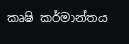කෘෂි කර්මාන්තය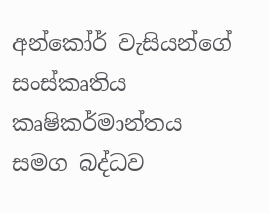අන්කෝර් වැසියන්ගේ සංස්කෘතිය කෘෂිකර්මාන්තය සමග බද්ධව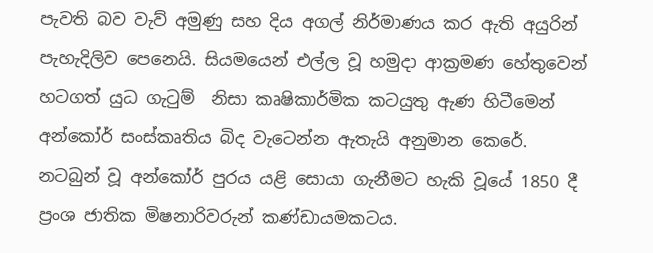පැවති බව වැව් අමුණු සහ දිය අගල් නිර්මාණය කර ඇති අයුරින් පැහැදිලිව පෙනෙයි. සියමයෙන් එල්ල වූ හමුදා ආක්‍රමණ හේතුවෙන් හටගත් යුධ ගැටුම්  නිසා කෘෂිකාර්මික කටයුතු ඇණ හිටීමෙන් අන්කෝර් සංස්කෘතිය බිද වැටෙන්න ඇතැයි අනුමාන කෙරේ. නටබුන් වූ අන්කෝර් පුරය යළි සොයා ගැනීමට හැකි වූයේ 1850 දී ප්‍රංශ ජාතික මිෂනාරිවරුන් කණ්ඩායමකටය.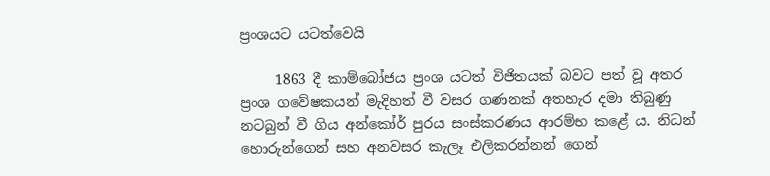ප්‍රංශයට යටත්වෙයි

     1863 දී කාම්බෝජය ප්‍රංශ යටත් විජිතයක් බවට පත් වූ අතර ප්‍රංශ ගවේෂකයන් මැදිහත් වී වසර ගණනක් අතහැර දමා තිබුණු නටබුන් වී ගිය අන්කෝර් පුරය සංස්කරණය ආරම්භ කළේ ය. නිධන් හොරුන්ගෙන් සහ අනවසර කැලෑ එලිකරන්නන් ගෙන්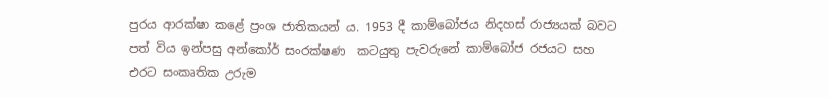පුරය ආරක්ෂා කළේ ප්‍රංශ ජාතිකයන් ය. 1953 දී කාම්බෝජය නිදහස් රාජ්‍ය‍යක් බවට පත් විය ඉන්පසු අන්කෝර් සංරක්ෂණ  කටයුතු පැවරුනේ කාම්බෝජ රජයට සහ එරට සංකෘතික උරුම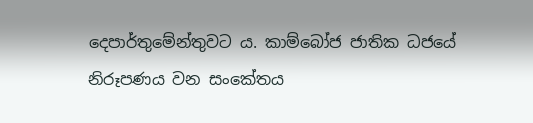දෙපාර්තුමේන්තුවට ය. කාම්බෝජ ජාතික ධජයේ නිරූපණය වන සංකේතය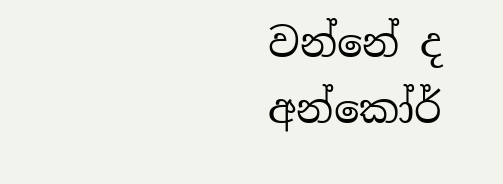වන්නේ ද අන්කෝර්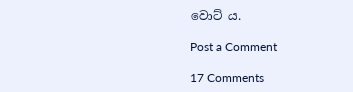වොට් ය.

Post a Comment

17 Comments